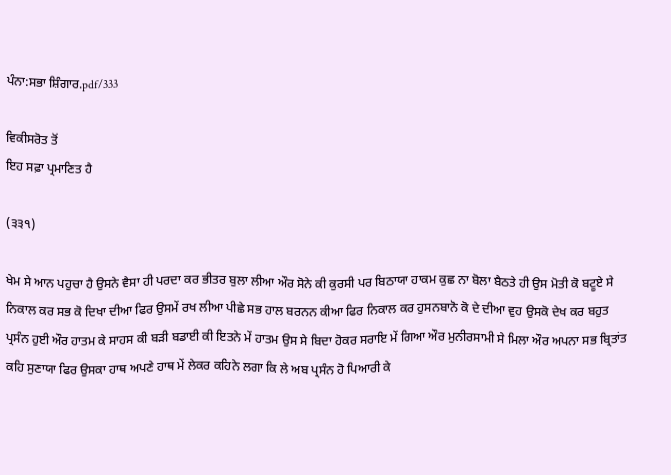ਪੰਨਾ:ਸਭਾ ਸ਼ਿੰਗਾਰ.pdf/333

ਵਿਕੀਸਰੋਤ ਤੋਂ
ਇਹ ਸਫ਼ਾ ਪ੍ਰਮਾਣਿਤ ਹੈ

(੩੩੧)

ਖੇਮ ਸੇ ਆਨ ਪਹੁਚਾ ਹੈ ਉਸਨੇ ਵੈਸਾ ਹੀ ਪਰਦਾ ਕਰ ਭੀਤਰ ਬੁਲਾ ਲੀਆ ਔਰ ਸੋਨੇ ਕੀ ਕੁਰਸੀ ਪਰ ਬਿਠਾਯਾ ਹਾਕਮ ਕੁਛ ਨਾ ਬੋਲਾ ਬੈਠਤੇ ਹੀ ਉਸ ਮੋਤੀ ਕੋ ਬਟੂਏ ਸੇ ਨਿਕਾਲ ਕਰ ਸਭ ਕੋ ਦਿਖਾ ਦੀਆ ਫਿਰ ਉਸਮੇਂ ਰਖ ਲੀਆ ਪੀਛੇ ਸਭ ਹਾਲ ਬਰਨਨ ਕੀਆ ਫਿਰ ਨਿਕਾਲ ਕਰ ਹੁਸਨਬਾਨੋ ਕੋ ਦੇ ਦੀਆ ਵੁਹ ਉਸਕੋ ਦੇਖ ਕਰ ਬਹੁਤ ਪ੍ਰਸੰਨ ਹੁਈ ਔਰ ਹਾਤਮ ਕੇ ਸਾਹਸ ਕੀ ਬੜੀ ਬਡਾਈ ਕੀ ਇਤਨੇ ਮੇਂ ਹਾਤਮ ਉਸ ਸੇ ਬਿਦਾ ਹੋਕਰ ਸਰਾਇ ਮੇਂ ਗਿਆ ਔਰ ਮੁਨੀਰਸਾਮੀ ਸੇ ਮਿਲਾ ਔਰ ਅਪਨਾ ਸਭ ਬ੍ਰਿਤਾਂਤ ਕਹਿ ਸੁਣਾਯਾ ਫਿਰ ਉਸਕਾ ਹਾਥ ਅਪਣੇ ਹਾਥ ਮੇਂ ਲੇਕਰ ਕਹਿਨੇ ਲਗਾ ਕਿ ਲੇ ਅਬ ਪ੍ਰਸੰਨ ਹੋ ਪਿਆਰੀ ਕੇ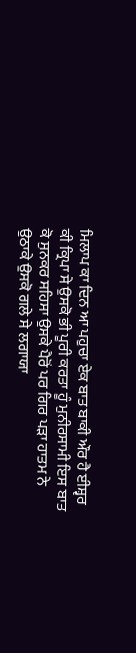ਮਿਲਾਪ ਕਾ ਦਿਨ ਆ ਪਹੁਚਾ ਏਕ ਬਾਤ ਬਾਕੀ ਔਰ ਹੈ ਈਸ਼੍ਵਰ ਕੀ ਕ੍ਰਿਪਾ ਸੇ ਉਸਕੋ ਭੀ ਪੂਰੀ ਕਰਤਾ ਹੂੰ ਮੁਨੀਰਸਾਮੀ ਇਸ ਬਾਤ ਕੋ ਸੁਨਕਰ ਸਹਿਸਾ ਉਸਕੇ ਪੈਰੋਂ ਪਰ ਗਿਰ ਪੜਾ ਹਾਤਮ ਨੇ ਉਠਾਕੇ ਉਸਕੋ ਗਲੇ ਸੇ ਲਗਾਯਾ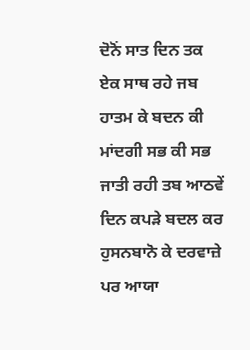ਦੋਨੋਂ ਸਾਤ ਦਿਨ ਤਕ ਏਕ ਸਾਥ ਰਹੇ ਜਬ ਹਾਤਮ ਕੇ ਬਦਨ ਕੀ ਮਾਂਦਗੀ ਸਭ ਕੀ ਸਭ ਜਾਤੀ ਰਹੀ ਤਬ ਆਠਵੇਂ ਦਿਨ ਕਪੜੇ ਬਦਲ ਕਰ ਹੁਸਨਬਾਨੋ ਕੇ ਦਰਵਾਜ਼ੇ ਪਰ ਆਯਾ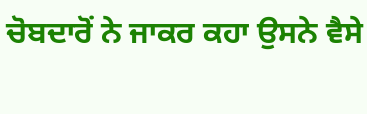ਚੋਬਦਾਰੋਂ ਨੇ ਜਾਕਰ ਕਹਾ ਉਸਨੇ ਵੈਸੇ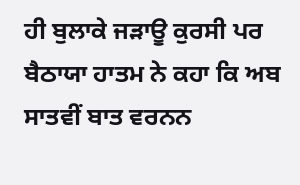ਹੀ ਬੁਲਾਕੇ ਜੜਾਊ ਕੁਰਸੀ ਪਰ ਬੈਠਾਯਾ ਹਾਤਮ ਨੇ ਕਹਾ ਕਿ ਅਬ ਸਾਤਵੀਂ ਬਾਤ ਵਰਨਨ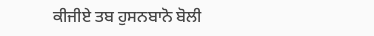ਕੀਜੀਏ ਤਬ ਹੁਸਨਬਾਨੋ ਬੋਲੀ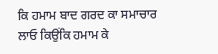ਕਿ ਹਮਾਮ ਬਾਦ ਗਰਦ ਕਾ ਸਮਾਚਾਰ ਲਾਓ ਕਿਉਂਕਿ ਹਮਾਮ ਕੇ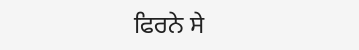ਫਿਰਨੇ ਸੇ